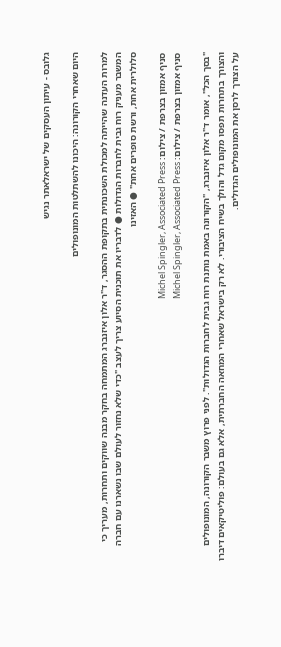גלובס - עיתון העסקים של ישראלאתר נגיש

היום שאחרי הקורונה: היכונו להשתלטות המונופולים

למרות העדנה שהייתה למכולת השכונתית בתקופת ההסגר, ד"ר אלון איזנברג המתמחה בחקר מבנה שווקים ותחרות, מעריך כי המשבר מעניק רוח גבית לחברות הגדולות ● לדבריו את תוכנית הסיוע צריך לעצב "כדי שלא נחזור לעולם שבו נשארנו עם חברה סלולרית אחת, ורשת סופרים אחת" ● האזינו

סניף אמזון בצרפת / צילום: Michel Spingler, Associated Press
סניף אמזון בצרפת / צילום: Michel Spingler, Associated Press

"בסך הכל", אומר ד"ר אלון איזנברג, "הקורונה באמת נותנת רוח גבית לחברות הגדולות". לפני פרוץ משבר הקורונה, המונופולים והצורך בתחרות תפסו מקום גדל והולך בשיח הציבורי. לא רק בישראל שאחרי המחאה החברתית, אלא גם בעולם: פוליטיקאים דיברו על הצורך לרסן את המונופולים הגדולים.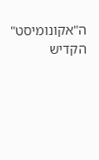ה"אקונומיסט" הקדיש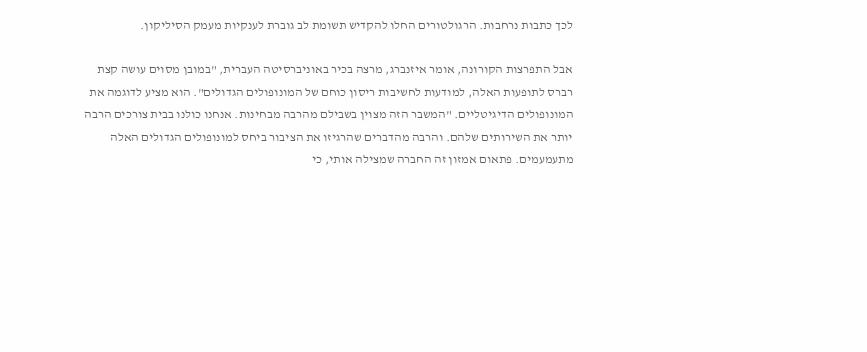לכך כתבות נרחבות. הרגולטורים החלו להקדיש תשומת לב גוברת לענקיות מעמק הסיליקון.

אבל התפרצות הקורונה, אומר איזנברג, מרצה בכיר באוניברסיטה העברית, "במובן מסוים עושה קצת רברס לתופעות האלה, למודעות לחשיבות ריסון כוחם של המונופולים הגדולים". הוא מציע לדוגמה את המונופולים הדיגיטליים. "המשבר הזה מצוין בשבילם מהרבה מבחינות. אנחנו כולנו בבית צורכים הרבה יותר את השירותים שלהם. והרבה מהדברים שהרגיזו את הציבור ביחס למונופולים הגדולים האלה מתעמעמים. פתאום אמזון זה החברה שמצילה אותי, כי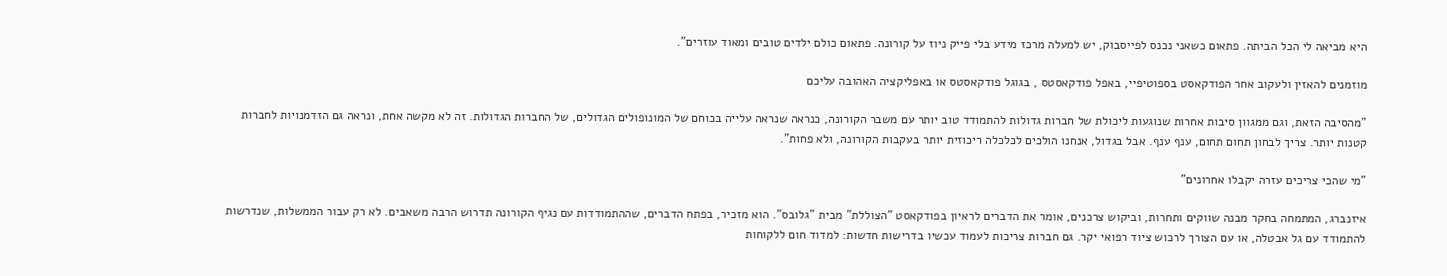היא מביאה לי הכל הביתה. פתאום כשאני נכנס לפייסבוק, יש למעלה מרכז מידע בלי פייק ניוז על קורונה. פתאום כולם ילדים טובים ומאוד עוזרים".

מוזמנים להאזין ולעקוב אחר הפודקאסט בספוטיפיי, באפל פודקאסטס , בגוגל פודקאסטס או באפליקציה האהובה עליכם

"מהסיבה הזאת, וגם ממגוון סיבות אחרות שנוגעות ליכולת של חברות גדולות להתמודד טוב יותר עם משבר הקורונה, כנראה שנראה עלייה בכוחם של המונופולים הגדולים, של החברות הגדולות. זה לא מקשה אחת, ונראה גם הזדמנויות לחברות קטנות יותר. צריך לבחון תחום תחום, ענף ענף. אבל בגדול, אנחנו הולכים לכלכלה ריכוזית יותר בעקבות הקורונה, ולא פחות".

"מי שהכי צריכים עזרה יקבלו אחרונים"

איזנברג, המתמחה בחקר מבנה שווקים ותחרות, וביקוש צרכנים, אומר את הדברים לראיון בפודקאסט "הצוללת" מבית "גלובס". הוא מזכיר, בפתח הדברים, שההתמודדות עם נגיף הקורונה תדרוש הרבה משאבים. לא רק עבור הממשלות, שנדרשות להתמודד עם גל אבטלה, או עם הצורך לרכוש ציוד רפואי יקר. גם חברות צריכות לעמוד עכשיו בדרישות חדשות: למדוד חום ללקוחות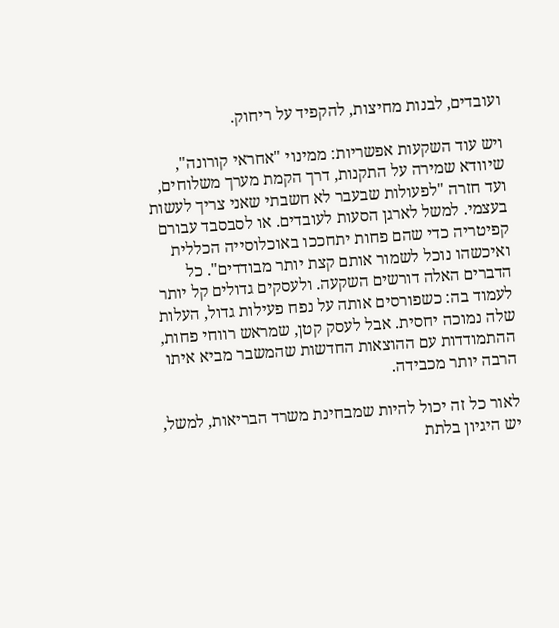ועובדים, לבנות מחיצות, להקפיד על ריחוק.

ויש עוד השקעות אפשריות: ממינוי "אחראי קורונה", שיוודא שמירה על התקנות, דרך הקמת מערך משלוחים, ועד חזרה "לפעולות שבעבר לא חשבתי שאני צריך לעשות בעצמי. למשל לארגן הסעות לעובדים. או לסבסבד עבורם קפיטריה כדי שהם פחות יתחככו באוכלוסייה הכללית ואיכשהו נוכל לשמור אותם קצת יותר מבודדים". כל הדברים האלה דורשים השקעה. ולעסקים גדולים קל יותר לעמוד בה: כשפורסים אותה על נפח פעילות גדול, העלות שלה נמוכה יחסית. אבל לעסק קטן, שמראש רווחי פחות, ההתמודדות עם ההוצאות החדשות שהמשבר מביא איתו הרבה יותר מכבידה.

לאור כל זה יכול להיות שמבחינת משרד הבריאות, למשל, יש היגיון בלתת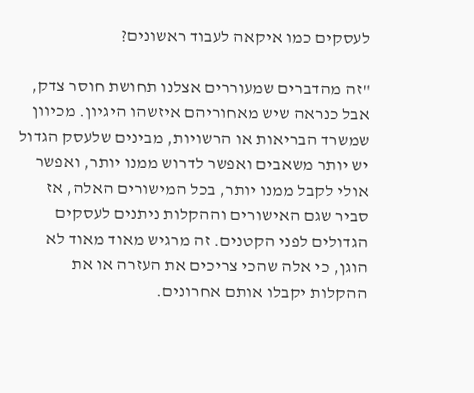לעסקים כמו איקאה לעבוד ראשונים?

"זה מהדברים שמעוררים אצלנו תחושת חוסר צדק, אבל כנראה שיש מאחוריהם איזשהו היגיון. מכיוון שמשרד הבריאות או הרשויות, מבינים שלעסק הגדול יש יותר משאבים ואפשר לדרוש ממנו יותר, ואפשר אולי לקבל ממנו יותר, בכל המישורים האלה, אז סביר שגם האישורים וההקלות ניתנים לעסקים הגדולים לפני הקטנים. זה מרגיש מאוד מאוד לא הוגן, כי אלה שהכי צריכים את העזרה או את ההקלות יקבלו אותם אחרונים.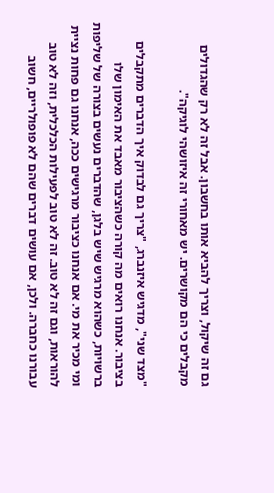גם זה שיקול, וצריך להביא אותו בחשבון. אבל זה לא רק שהגדולים מקבלים כי הם מקושרים. יש מאחורי זה איזושהי לוגיקה".

"מצד שני", מדגיש איזנברג, "צריך גם לבדוק איך הדברים מתקבלים בציבור. אנחנו רואים מה קורה כשהציבור מאבד את האימון שלו ברשויות, כשהוא מרגיש שיש בלגן, שהדברים נעשים בצורה של שליפות ומי מכיר את מי. אם אנחנו כציבור מרגישים ככה, אנחנו גם פחות נציית להוראות, וגם זה לא טוב. זה לא טוב לפעילות הכלכלית, וזה לא טוב עבורנו כחברה. ולכן, אם עושים דברים שהם לא פופולריים, חשוב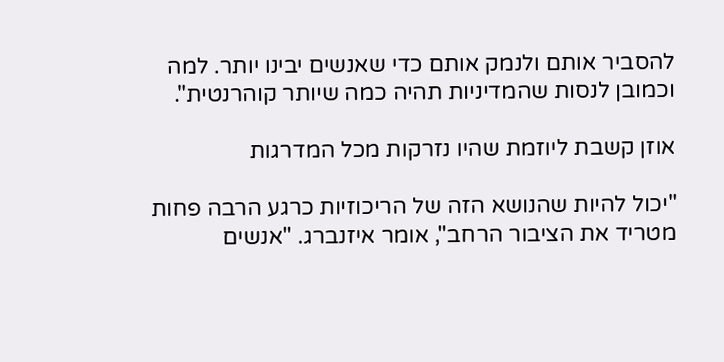להסביר אותם ולנמק אותם כדי שאנשים יבינו יותר. למה וכמובן לנסות שהמדיניות תהיה כמה שיותר קוהרנטית".

אוזן קשבת ליוזמת שהיו נזרקות מכל המדרגות

"יכול להיות שהנושא הזה של הריכוזיות כרגע הרבה פחות מטריד את הציבור הרחב", אומר איזנברג. "אנשים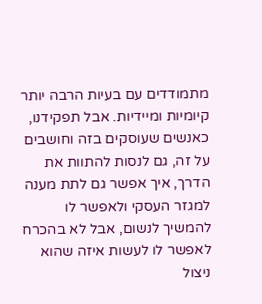מתמודדים עם בעיות הרבה יותר קיומיות ומיידיות. אבל תפקידנו, כאנשים שעוסקים בזה וחושבים על זה, גם לנסות להתוות את הדרך, איך אפשר גם לתת מענה למגזר העסקי ולאפשר לו להמשיך לנשום, אבל לא בהכרח לאפשר לו לעשות איזה שהוא ניצול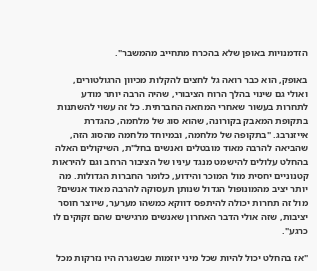הזדמנויות באופן שלא בהכרח מתחייב מהמשבר".

באופק, הוא כבר רואה גל לחצים להקלות מכיוון הרגולטורים, ואולי גם שינוי בהלך הרוח הציבורי, שהיה הרבה יותר מודע לתחרות בעשור שאחרי המחאה החברתית. כל זה עשוי להשתנות בתקופת המאבק בקורונה, שהוא סוג של מלחמה, כהגדרת אייזנרבג. "בתקופה של מלחמה, ובמיוחד מלחמה מהסוג הזה, שהביאה להרבה מאוד מובטלים ואנשים בחל"ת, השיקולים האלה בהחלט עלולים להישמט מנגד עיניו של הציבור הרחב וגם להיראות קטנוניים יחסית מול המוכר והידוע, כלומר החברות הגדולות. מה יותר יציב מהמונופול הגדול שנותן תעסוקה להרבה מאוד אנשים? מול זה תחרות יכולה להיתפס דווקא כמשהו מערער, שיוצר חוסר יציבות, שזה אולי הדבר האחרון שאנשים מרגישים שהם זקוקים לו כרגע".

"אז בהחלט יכול להיות שכל מיני יוזמות שבשגרה היו נזרקות מכל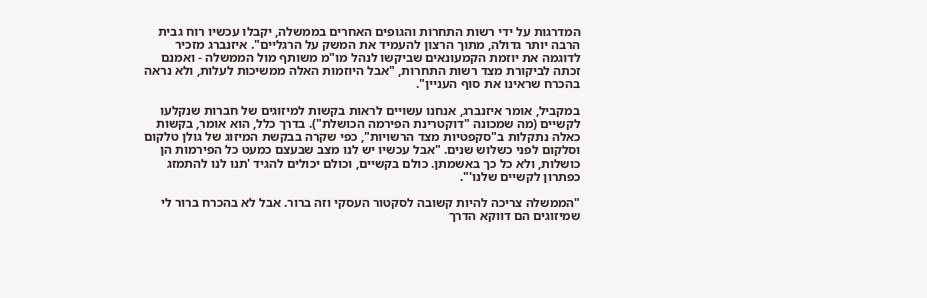המדרגות על ידי רשות התחרות והגופים האחרים בממשלה, יקבלו עכשיו רוח גבית הרבה יותר גדולה, מתוך הרצון להעמיד את המשק על הרגליים". איזנברג מזכיר לדוגמה את יוזמת הקמעונאים שביקשו לנהל מו"מ משותף מול הממשלה - ואמנם זכתה לביקורת מצד רשות התחרות, "אבל היוזמות האלה ממשיכות לעלות, ולא נראה בהכרח שראינו את סוף העניין".

במקביל, אומר איזנברג, אנחנו עשויים לראות בקשות למיזוגים של חברות שנקלעו לקשיים (מה שמכונה "דוקטרינת הפירמה הכושלת"). בדרך כלל, הוא אומר, בקשות כאלה נתקלות ב"סקפטיות מצד הרשויות", כפי שקרה בבקשת המיזוג של גולן טלקום וסלקום לפני כשלוש שנים. "אבל עכשיו יש לנו מצב שבעצם כמעט כל הפירמות הן כושלות, ולא כל כך באשמתן. כולם בקשיים, וכולם יכולים להגיד 'תנו לנו להתמזג כפתרון לקשיים שלנו'".

"הממשלה צריכה להיות קשובה לסקטור העסקי וזה ברור. אבל לא בהכרח ברור לי שמיזוגים הם דווקא הדרך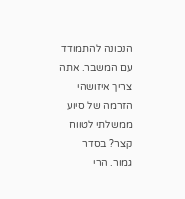הנכונה להתמודד עם המשבר. אתה צריך איזושהי הזרמה של סיוע ממשלתי לטווח קצר? בסדר גמור. הרי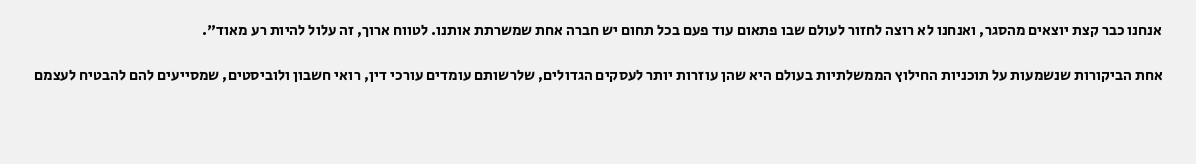אנחנו כבר קצת יוצאים מהסגר, ואנחנו לא רוצה לחזור לעולם שבו פתאום עוד פעם בכל תחום יש חברה אחת שמשרתת אותנו. לטווח ארוך, זה עלול להיות רע מאוד".

אחת הביקורות שנשמעות על תוכניות החילוץ הממשלתיות בעולם היא שהן עוזרות יותר לעסקים הגדולים, שלרשותם עומדים עורכי דין, רואי חשבון ולוביסטים, שמסייעים להם להבטיח לעצמם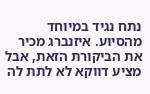נתח נגיד במיוחד מהסיוע. איזנברג מכיר את הביקורת הזאת, אבל מציע דווקא לא לתת לה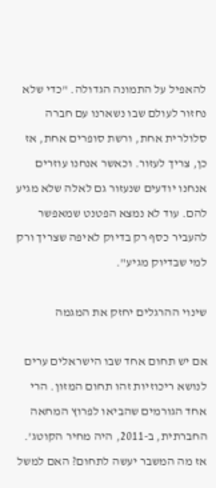להאפיל על התמונה הגדולה. "כדי שלא נחזור לעולם שבו נשארנו עם חברה סלולרית אחת, ורשת סופרים אחת, אז כן, צריך לעזור. וכאשר אנחנו עוזרים אנחנו יודעים שנעזור גם לאלה שלא מגיע להם. עוד לא נמצא הפטנט שמאפשר להעביר כסף רק בדיוק לאיפה שצריך ורק למי שבדיוק מגיע".

שינוי ההרגלים יחזק את המגמה

אם יש תחום אחד שבו הישראלים ערים לנושא ריכוזיות זהו תחום המזון. הרי אחד הגורמים שהביאו לפרוץ המחאה החברתית, ב-2011, היה מחיר הקוטג'. אז מה המשבר יעשה לתחום? האם למשל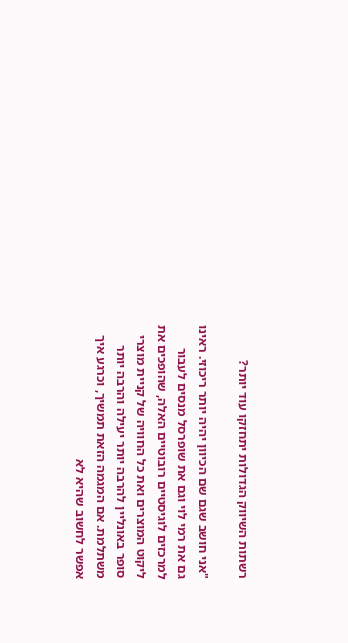רשתות השיווק הגדולות יתחזקו עוד יותר?

"אני חושב שגם שם הכיוון יהיה יותר ריכוזי. ראינו גם את רמי לוי וגם את שופרסל מנסים לעבור למרכזים לוגיסטיים רובוטיים האלה, שהופכים את ליקוט המוצרים ואת כל החוויה של קניית מוצרי סופר באונליין להרבה יותר יעילה והרבה יותר משתלמת. אם המגמה הזאת תמשיך, וכרגע איך אפשר לחשוב שהיא לא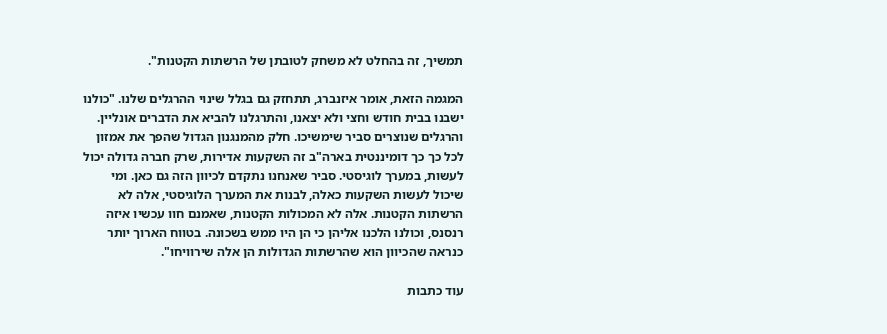תמשיך, זה בהחלט לא משחק לטובתן של הרשתות הקטנות".

המגמה הזאת, אומר איזנברג, תתחזק גם בגלל שינוי ההרגלים שלנו. "כולנו ישבנו בבית חודש וחצי ולא יצאנו, והתרגלנו להביא את הדברים אונליין. והרגלים שנוצרים סביר שימשיכו. חלק מהמנגנון הגדול שהפך את אמזון לכל כך כך דומיננטית בארה"ב זה השקעות אדירות, שרק חברה גדולה יכול לעשות, במערך לוגיסטי. סביר שאנחנו נתקדם לכיוון הזה גם כאן. ומי שיכול לעשות השקעות כאלה, לבנות את המערך הלוגיסטי, אלה לא הרשתות הקטנות. אלה לא המכולות הקטנות, שאמנם חוו עכשיו איזה רנסנס, וכולנו הלכנו אליהן כי הן היו ממש בשכונה. בטווח הארוך יותר כנראה שהכיוון הוא שהרשתות הגדולות הן אלה שירוויחו".

עוד כתבות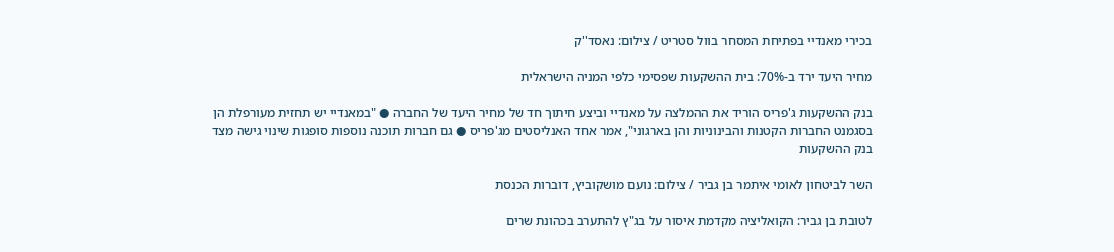בכירי מאנדיי בפתיחת המסחר בוול סטריט / צילום: נאסד''ק

מחיר היעד ירד ב-70%: בית ההשקעות שפסימי כלפי המניה הישראלית

בנק ההשקעות ג'פריס הוריד את ההמלצה על מאנדיי וביצע חיתוך חד של מחיר היעד של החברה ● "במאנדיי יש תחזית מעורפלת הן בסגמנט החברות הקטנות והבינוניות והן בארגוני", אמר אחד האנליסטים מג'פריס ● גם חברות תוכנה נוספות סופגות שינוי גישה מצד בנק ההשקעות

השר לביטחון לאומי איתמר בן גביר / צילום: נועם מושקוביץ, דוברות הכנסת

לטובת בן גביר: הקואליציה מקדמת איסור על בג"ץ להתערב בכהונת שרים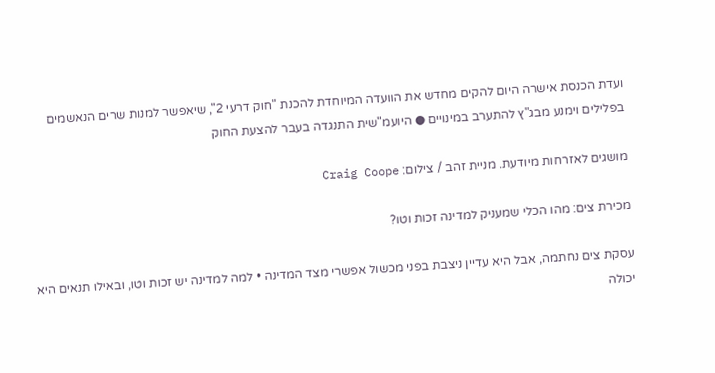ועדת הכנסת אישרה היום להקים מחדש את הוועדה המיוחדת להכנת "חוק דרעי 2", שיאפשר למנות שרים הנאשמים בפלילים וימנע מבג"ץ להתערב במינויים ● היועמ"שית התנגדה בעבר להצעת החוק

מושגים לאזרחות מיודעת. מניית זהב / צילום: Craig Coope

מכירת צים: מהו הכלי שמעניק למדינה זכות וטו?

עסקת צים נחתמה, אבל היא עדיין ניצבת בפני מכשול אפשרי מצד המדינה • למה למדינה יש זכות וטו, ובאילו תנאים היא יכולה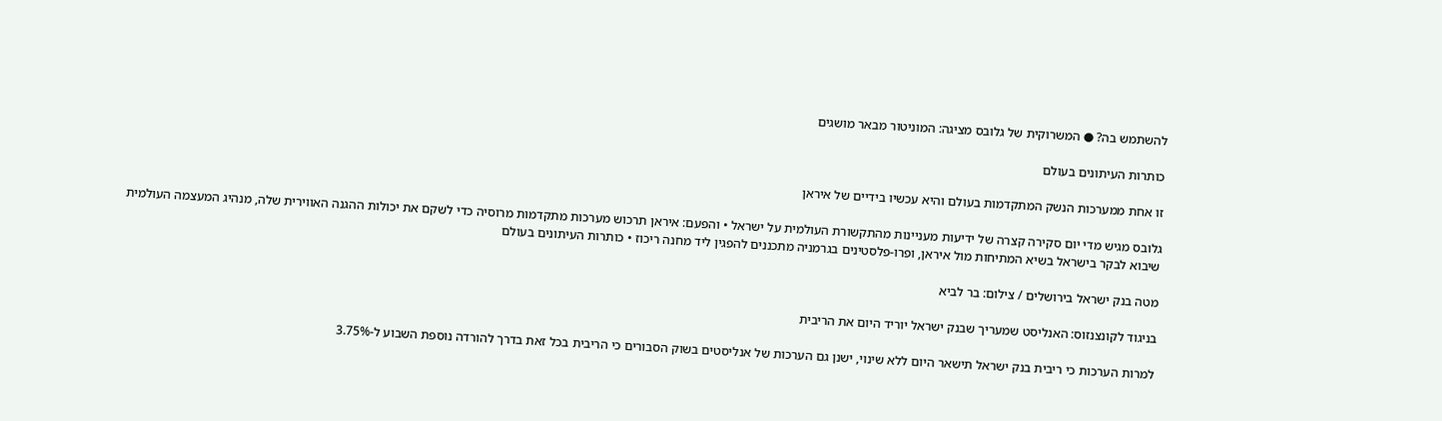להשתמש בה? ● המשרוקית של גלובס מציגה: המוניטור מבאר מושגים

כותרות העיתונים בעולם

זו אחת ממערכות הנשק המתקדמות בעולם והיא עכשיו בידיים של איראן

גלובס מגיש מדי יום סקירה קצרה של ידיעות מעניינות מהתקשורת העולמית על ישראל • והפעם: איראן תרכוש מערכות מתקדמות מרוסיה כדי לשקם את יכולות ההגנה האווירית שלה, מנהיג המעצמה העולמית שיבוא לבקר בישראל בשיא המתיחות מול איראן, ופרו-פלסטינים בגרמניה מתכננים להפגין ליד מחנה ריכוז • כותרות העיתונים בעולם

מטה בנק ישראל בירושלים / צילום: בר לביא

בניגוד לקונצנזוס: האנליסט שמעריך שבנק ישראל יוריד היום את הריבית

למרות הערכות כי ריבית בנק ישראל תישאר היום ללא שינוי, ישנן גם הערכות של אנליסטים בשוק הסבורים כי הריבית בכל זאת בדרך להורדה נוספת השבוע ל-3.75%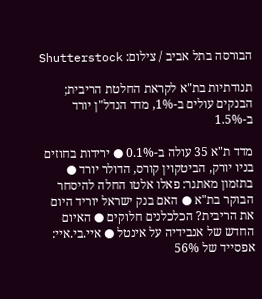הבורסה בתל אביב / צילום: Shutterstock

תנודתיות בת"א לקראת החלטת הריבית; הבנקים עולים ב-1%, מדד הנדל"ן יורד ב-1.5%

מדד ת"א 35 עולה ב-0.1% ● ירידות בחוזים בניו יורק, הביטקוין קורס, הדולר יורד ● בתזמון מאתגר: פאלו אלטו החלה להיסחר הבוקר בת"א ● האם בנק ישראל יוריד היום את הריבית? הכלכלנים חלוקים ● האיום החדש של אנבידיה על אינטל ● איי.בי.איי: אפסייד של 56%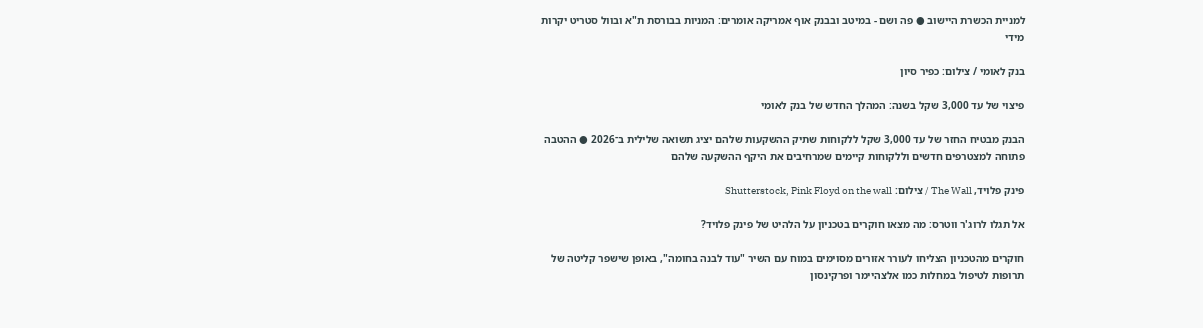למניית הכשרת היישוב ● פה ושם - במיטב ובבנק אוף אמריקה אומרים: המניות בבורסת ת"א ובוול סטריט יקרות מידי

בנק לאומי / צילום: כפיר סיון

פיצוי של עד 3,000 שקל בשנה: המהלך החדש של בנק לאומי

הבנק מבטיח החזר של עד 3,000 שקל ללקוחות שתיק ההשקעות שלהם יציג תשואה שלילית ב־2026 ● ההטבה פתוחה למצטרפים חדשים וללקוחות קיימים שמרחיבים את היקף ההשקעה שלהם

פינק פלויד, The Wall / צילום: Shutterstock, Pink Floyd on the wall

אל תגלו לרוג'ר ווטרס: מה מצאו חוקרים בטכניון על הלהיט של פינק פלויד?

חוקרים מהטכניון הצליחו לעורר אזורים מסוימים במוח עם השיר "עוד לבנה בחומה", באופן שישפר קליטה של תרופות לטיפול במחלות כמו אלצהיימר ופרקינסון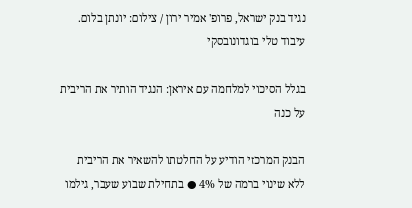נגיד בנק ישראל, פרופ' אמיר ירון / צילום: יונתן בלום. עיבוד טלי בוגדונובסקי

בגלל הסיכוי למלחמה עם איראן: הנגיד הותיר את הריבית על כנה

הבנק המרכזי הודיע על החלטתו להשאיר את הריבית ללא שינוי ברמה של 4% ● בתחילת שבוע שעבר, גילמו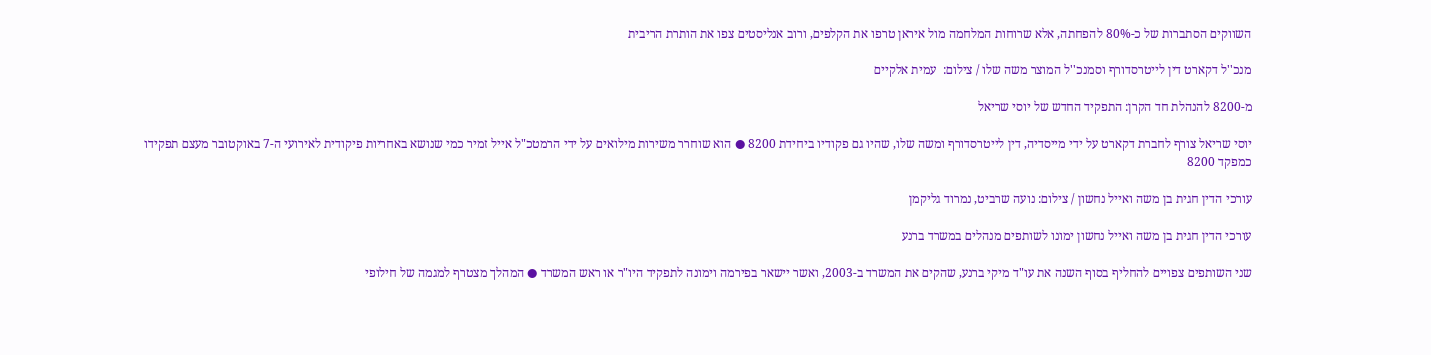השווקים הסתברות של כ-80% להפחתה, אלא שרוחות המלחמה מול איראן טרפו את הקלפים, ורוב אנליסטים צפו את הותרת הריבית

מנכ''ל דקארט דין לייטרסדורף וסמנכ''ל המוצר משה שלו / צילום:  עמית אלקיים

מ-8200 להנהלת חד הקרן: התפקיד החדש של יוסי שריאל

יוסי שריאל צורף לחברת דקארט על ידי מייסדיה, דין לייטרסדורף ומשה שלו, שהיו גם פקודיו ביחידת 8200 ● הוא שוחרר משירות מילואים על ידי הרמטכ"ל אייל זמיר כמי שנושא באחריות פיקודית לאירועי ה-7 באוקטובר מעצם תפקידו כמפקד 8200

עורכי הדין חגית בן משה ואייל נחשון / צילום: נועה שרביט, נמרוד גליקמן

עורכי הדין חגית בן משה ואייל נחשון ימונו לשותפים מנהלים במשרד ברנע

שני השותפים צפויים להחליף בסוף השנה את עו"ד מיקי ברנע, שהקים את המשרד ב-2003, ואשר יישאר בפירמה וימונה לתפקיד היו"ר או ראש המשרד ● המהלך מצטרף למגמה של חילופי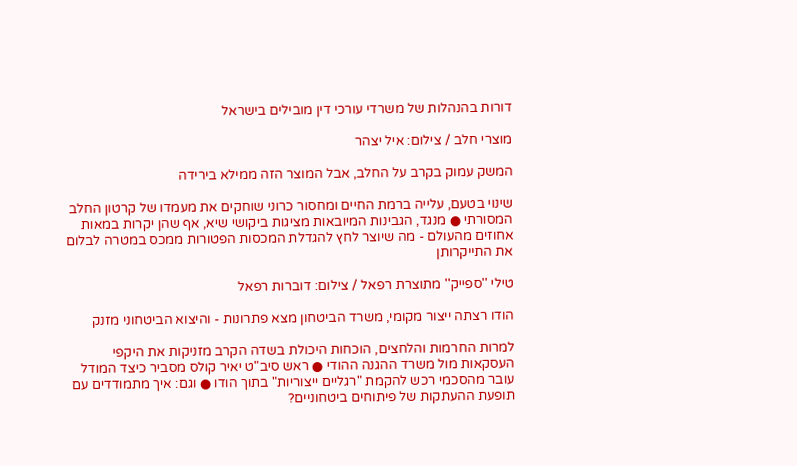דורות בהנהלות של משרדי עורכי דין מובילים בישראל

מוצרי חלב / צילום: איל יצהר

המשק עמוק בקרב על החלב, אבל המוצר הזה ממילא בירידה

שינוי בטעם, עלייה ברמת החיים ומחסור כרוני שוחקים את מעמדו של קרטון החלב המסורתי ● מנגד, הגבינות המיובאות מציגות ביקושי שיא, אף שהן יקרות במאות אחוזים מהעולם - מה שיוצר לחץ להגדלת המכסות הפטורות ממכס במטרה לבלום את התייקרותן

טילי ''ספייק'' מתוצרת רפאל / צילום: דוברות רפאל

הודו רצתה ייצור מקומי, משרד הביטחון מצא פתרונות - והיצוא הביטחוני מזנק

למרות החרמות והלחצים, הוכחות היכולת בשדה הקרב מזניקות את היקפי העסקאות מול משרד ההגנה ההודי ● ראש סיב"ט יאיר קולס מסביר כיצד המודל עובר מהסכמי רכש להקמת "רגליים ייצוריות" בתוך הודו ● וגם: איך מתמודדים עם תופעת ההעתקות של פיתוחים ביטחוניים?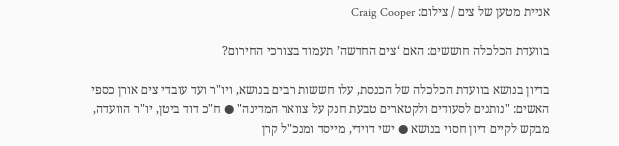אניית מטען של צים / צילום: Craig Cooper

בוועדת הכלכלה חוששים: האם ‘צים החדשה’ תעמוד בצורכי החירום?

בדיון בנושא בוועדת הכלכלה של הכנסת, עלו חששות רבים בנושא, ויו"ר ועד עובדי צים אורן כספי האשים: "נותנים לסעודים ולקטארים טבעת חנק על צוואר המדינה" ● ח"כ דוד ביטן, יו"ר הוועדה, מבקש לקיים דיון חסוי בנושא ● ישי דוידי, מייסד ומנכ"ל קרן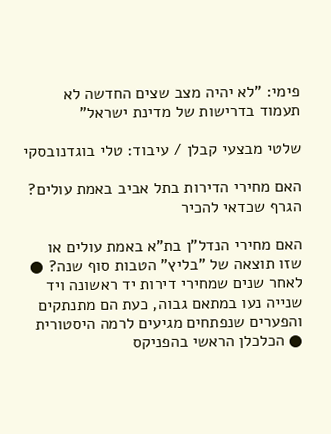פימי: "לא יהיה מצב שצים החדשה לא תעמוד בדרישות של מדינת ישראל"

שלטי מבצעי קבלן / עיבוד: טלי בוגדנובסקי

האם מחירי הדירות בתל אביב באמת עולים? הגרף שכדאי להכיר

האם מחירי הנדל"ן בת"א באמת עולים או שזו תוצאה של "בליץ" הטבות סוף שנה? ● לאחר שנים שמחירי דירות יד ראשונה ויד שנייה נעו במתאם גבוה, כעת הם מתנתקים והפערים שנפתחים מגיעים לרמה היסטורית ● הכלכלן הראשי בהפניקס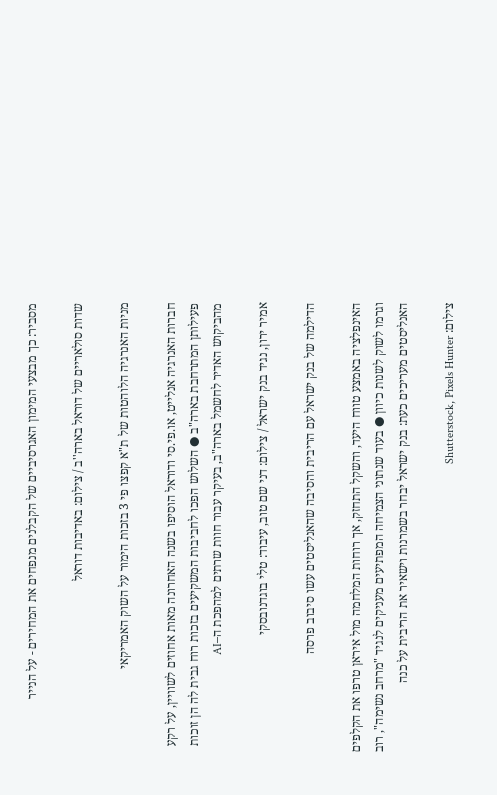מסביר: כך מבצעי המימון האגרסיביים של הקבלנים מנפחים את המחירים - על הנייר

שדות סולאריים של דוראל בארה''ב / צילום: באדיבות דוראל

מניות האנרגיה הלוהטות של ת"א קפצו פי 3 בזכות הימור על השוק האמריקאי

חברות האנרגיה אנלייט, או.פי.סי ודוראל הוסיפו בשנה האחרונה מאות אחוזים לשוויין, על רקע פעילותן המתרחבת בארה"ב ● השלוש הפכו לחביבות המשקיעים בזכות רוח גבית לה הן זוכות מהביקוש האדיר לחשמל בארה"ב, בעיקר עבור חוות שרתים למהפכת ה–AI

אמיר ירון, נגיד בנק ישראל / צילום: דני שם טוב, עיבוד: טלי בוגדנובסקי

הדילמה של בנק ישראל עם הריבית והסיבה שהאנליסטים עשו סיבוב פרסה

האינפלציה באמצע טווח היעד, והשקל התחזק, אך רוחות המלחמה מול איראן טרפו את הקלפים וגרמו לשוק לשנות כיוון ● בעוד שנתוני הצמיחה המפתיעים מעניקים לנגיד "מרחב נשימה", רוב האנליסטים מעריכים כעת: בנק ישראל יבחר בשמרנות וישאיר את הריבית על כנה

צילום: Shutterstock, Pixels Hunter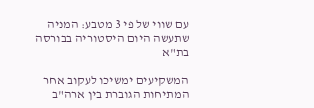עם שווי של פי 3 מטבע: המניה שתעשה היום היסטוריה בבורסה בת"א

המשקיעים ימשיכו לעקוב אחר המתיחות הגוברת בין ארה"ב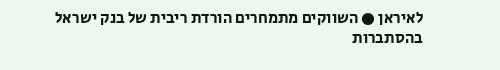לאיראן ● השווקים מתמחרים הורדת ריבית של בנק ישראל בהסתברות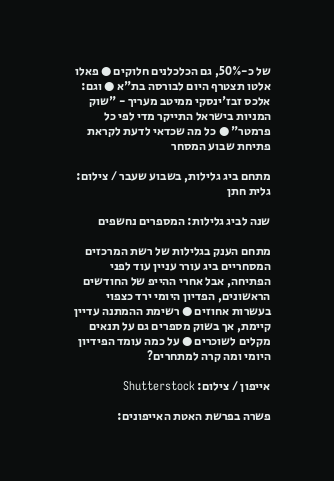של כ-50%, גם הכלכלנים חלוקים ● פאלו אלטו תצטרף היום לבורסה בת"א ● וגם: אלכס זבז'ינסקי ממיטב מעריך - "שוק המניות בישראל התייקר מדי לפי כל פרמטר" ● כל מה שכדאי לדעת לקראת פתיחת שבוע המסחר

מתחם ביג גלילות, בשבוע שעבר / צילום: גלית חתן

שנה לביג גלילות: המספרים נחשפים

מתחם הענק בגלילות של רשת המרכזים המסחריים ביג עורר עניין עוד לפני הפתיחה, אבל אחרי ההייפ של החודשים הראשונים, הפדיון היומי ירד כצפוי בעשרות אחוזים ● רשימת ההמתנה עדיין קיימת, אך בשוק מספרים גם על תנאים מקלים לשוכרים ● על כמה עומד הפידיון היומי ומה קרה למתחרים?

אייפון / צילום: Shutterstock

פשרה בפרשת האטת האייפונים: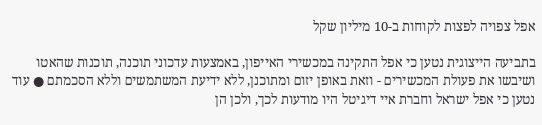אפל צפויה לפצות לקוחות ב-10 מיליון שקל

בתביעה הייצוגית נטען כי אפל התקינה במכשירי האייפון, באמצעות עדכוני תוכנה, תוכנות שהאטו ושיבשו את פעולת המכשירים - וזאת באופן יזום ומתוכנן, ללא ידיעת המשתמשים וללא הסכמתם ● עוד נטען כי אפל ישראל וחברת איי דיגיטל היו מודעות לכך, ולכן הן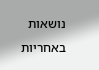נושאות באחריות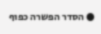● הסדר הפשרה כפוף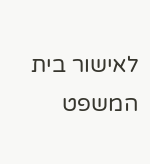לאישור בית המשפט